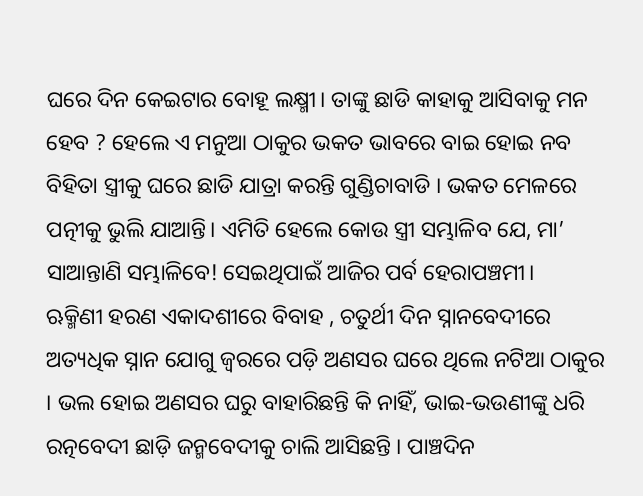ଘରେ ଦିନ କେଇଟାର ବୋହୂ ଲକ୍ଷ୍ମୀ। ତାଙ୍କୁ ଛାଡି କାହାକୁ ଆସିବାକୁ ମନ ହେବ ? ହେଲେ ଏ ମନୁଆ ଠାକୁର ଭକତ ଭାବରେ ବାଇ ହୋଇ ନବ ବିହିତା ସ୍ତ୍ରୀକୁ ଘରେ ଛାଡି ଯାତ୍ରା କରନ୍ତି ଗୁଣ୍ଡିଚାବାଡି । ଭକତ ମେଳରେ ପତ୍ନୀକୁ ଭୁଲି ଯାଆନ୍ତି। ଏମିତି ହେଲେ କୋଉ ସ୍ତ୍ରୀ ସମ୍ଭାଳିବ ଯେ, ମା’ ସାଆନ୍ତାଣି ସମ୍ଭାଳିବେ! ସେଇଥିପାଇଁ ଆଜିର ପର୍ବ ହେରାପଞ୍ଚମୀ।
ଋକ୍ମିଣୀ ହରଣ ଏକାଦଶୀରେ ବିବାହ , ଚତୁର୍ଥୀ ଦିନ ସ୍ନାନବେଦୀରେ ଅତ୍ୟଧିକ ସ୍ନାନ ଯୋଗୁ ଜ୍ୱରରେ ପଡ଼ି ଅଣସର ଘରେ ଥିଲେ ନଟିଆ ଠାକୁର । ଭଲ ହୋଇ ଅଣସର ଘରୁ ବାହାରିଛନ୍ତି କି ନାହିଁ, ଭାଇ-ଭଉଣୀଙ୍କୁ ଧରି ରତ୍ନବେଦୀ ଛାଡ଼ି ଜନ୍ମବେଦୀକୁ ଚାଲି ଆସିଛନ୍ତି । ପାଞ୍ଚଦିନ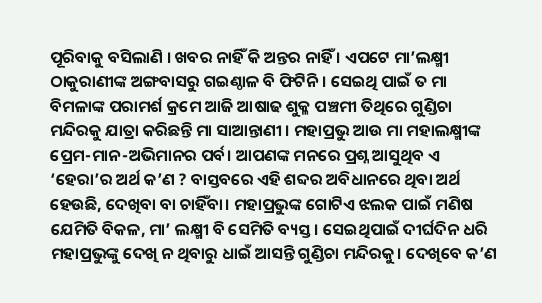ପୂରିବାକୁ ବସିଲାଣି । ଖବର ନାହିଁ କି ଅନ୍ତର ନାହିଁ । ଏପଟେ ମା’ଲକ୍ଷ୍ମୀ ଠାକୁରାଣୀଙ୍କ ଅଙ୍ଗବାସରୁ ଗଇଣ୍ଠାଳ ବି ଫିଟିନି । ସେଇଥି ପାଇଁ ତ ମା ବିମଳାଙ୍କ ପରାମର୍ଶ କ୍ରମେ ଆଜି ଆଷାଢ ଶୁକ୍ଳ ପଞ୍ଚମୀ ତିଥିରେ ଗୁଣ୍ଡିଚା ମନ୍ଦିରକୁ ଯାତ୍ରା କରିଛନ୍ତି ମା ସାଆନ୍ତାଣୀ । ମହାପ୍ରଭୁ ଆଉ ମା ମହାଲକ୍ଷ୍ମୀଙ୍କ ପ୍ରେମ-ମାନ-ଅଭିମାନର ପର୍ବ। ଆପଣଙ୍କ ମନରେ ପ୍ରଶ୍ନ ଆସୁଥିବ ଏ ‘ହେରା’ର ଅର୍ଥ କ’ଣ ? ବାସ୍ତବରେ ଏହି ଶବ୍ଦର ଅବିଧାନରେ ଥିବା ଅର୍ଥ ହେଉଛି, ଦେଖିବା ବା ଚାହିଁବା। ମହାପ୍ରଭୁଙ୍କ ଗୋଟିଏ ଝଲକ ପାଇଁ ମଣିଷ ଯେମିତି ବିକଳ, ମା’ ଲକ୍ଷ୍ମୀ ବି ସେମିତି ବ୍ୟସ୍ତ। ସେଇଥିପାଇଁ ଦୀର୍ଘଦିନ ଧରି ମହାପ୍ରଭୁଙ୍କୁ ଦେଖି ନ ଥିବାରୁ ଧାଇଁ ଆସନ୍ତି ଗୁଣ୍ଡିଚା ମନ୍ଦିରକୁ। ଦେଖିବେ କ’ଣ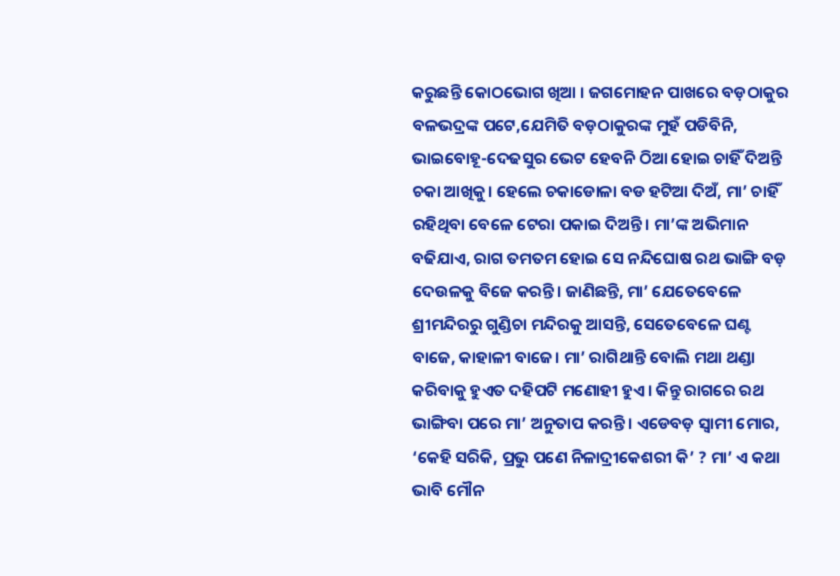କରୁଛନ୍ତି କୋଠଭୋଗ ଖିଆ । ଜଗମୋହନ ପାଖରେ ବଡ଼ଠାକୁର ବଳଭଦ୍ରଙ୍କ ପଟେ,ଯେମିତି ବଡ଼ଠାକୁରଙ୍କ ମୁହଁ ପଡିବିନି, ଭାଇବୋହୂ-ଦେଢସୁର ଭେଟ ହେବନି ଠିଆ ହୋଇ ଚାହିଁ ଦିଅନ୍ତି ଚକା ଆଖିକୁ। ହେଲେ ଚକାଡୋଳା ବଡ ହଟିଆ ଦିଅଁ, ମା’ ଚାହିଁ ରହିଥିବା ବେଳେ ଟେରା ପକାଇ ଦିଅନ୍ତି। ମା’ଙ୍କ ଅଭିମାନ ବଢିଯାଏ, ରାଗ ତମତମ ହୋଇ ସେ ନନ୍ଦିଘୋଷ ରଥ ଭାଙ୍ଗି ବଡ଼ ଦେଉଳକୁ ବିଜେ କରନ୍ତି। ଜାଣିଛନ୍ତି, ମା’ ଯେତେବେଳେ ଶ୍ରୀମନ୍ଦିରରୁ ଗୁଣ୍ଡିଚା ମନ୍ଦିରକୁ ଆସନ୍ତି, ସେତେବେଳେ ଘଣ୍ଟ ବାଜେ, କାହାଳୀ ବାଜେ। ମା’ ରାଗିଥାନ୍ତି ବୋଲି ମଥା ଥଣ୍ଡା କରିବାକୁ ହୁଏତ ଦହିପଟି ମଣୋହୀ ହୁଏ। କିନ୍ତୁ ରାଗରେ ରଥ ଭାଙ୍ଗିବା ପରେ ମା’ ଅନୁତାପ କରନ୍ତି। ଏଡେବଡ଼ ସ୍ବାମୀ ମୋର, ‘କେହି ସରିକି, ପ୍ରଭୁ ପଣେ ନିଳାଦ୍ରୀକେଶରୀ କି’ ? ମା’ ଏ କଥା ଭାବି ମୌନ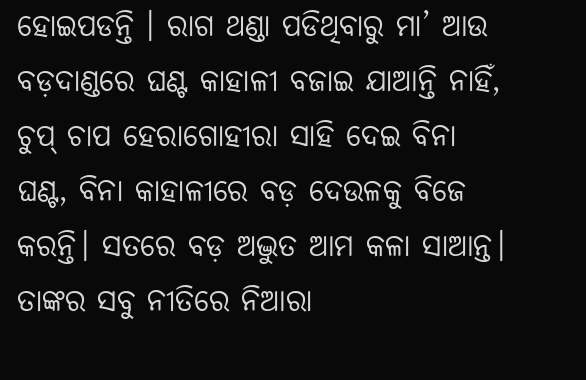ହୋଇପଡନ୍ତି । ରାଗ ଥଣ୍ଡା ପଡିଥିବାରୁ ମା’ ଆଉ ବଡ଼ଦାଣ୍ଡରେ ଘଣ୍ଟ କାହାଳୀ ବଜାଇ ଯାଆନ୍ତି ନାହିଁ, ଚୁପ୍ ଚାପ ହେରାଗୋହୀରା ସାହି ଦେଇ ବିନା ଘଣ୍ଟ, ବିନା କାହାଳୀରେ ବଡ଼ ଦେଉଳକୁ ବିଜେ କରନ୍ତି। ସତରେ ବଡ଼ ଅଦ୍ଭୁତ ଆମ କଳା ସାଆନ୍ତ। ତାଙ୍କର ସବୁ ନୀତିରେ ନିଆରା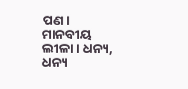ପଣ। ମାନବୀୟ ଲୀଳା। ଧନ୍ୟ, ଧନ୍ୟ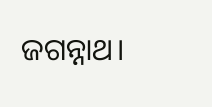ଜଗନ୍ନାଥ।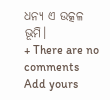ଧନ୍ୟ ଏ ଉତ୍କଳ ଭୂମି।
+ There are no comments
Add yours